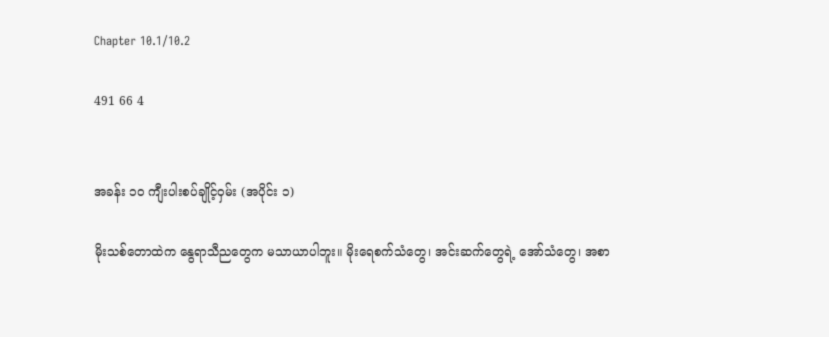Chapter 10.1/10.2

491 66 4


အခန်း ၁၀ ကျီးပါးစပ်ချိုင့်ဝှမ်း (အပိုင်း ၁)

မိုးသစ်တောထဲက နွေရာသီညတွေက မသာယာပါဘူး။ မိုးရေစက်သံတွေ၊ အင်းဆက်တွေရဲ့ အော်သံတွေ၊ အစာ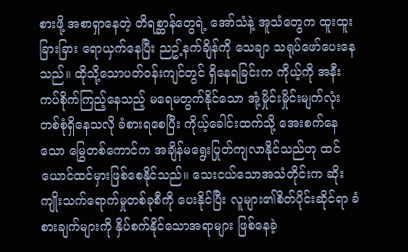စားဖို့ အစာရှာနေတဲ့ တိရစ္ဆာန်တွေရဲ့ အော်သံနဲ့ အူသံတွေက ထူးထူးခြားခြား ရောယှက်နေပြီး ညဥ့်နက်ချိန်ကို သေချာ သရုပ်ဖော်ပေးနေသည်။ ထိုသို့သောပတ်ဝန်းကျင်တွင် ရှိနေရခြင်းက ကိုယ့်ကို အနီးကပ်စိုက်ကြည့်နေသည့် မရေမတွက်နိုင်သော အုံ့မှိုင်းမှိုင်းမျက်လုံးတစ်စုံရှိနေသလို ခံစားရစေပြီး ကိုယ့်ခေါင်းထက်သို့ အေးစက်နေသော မြွေတစ်ကောင်က အချိန်မရွေးပြုတ်ကျလာနိုင်သည်ဟု ထင်ယောင်ထင်မှားဖြစ်စေနိုင်သည်။ သေးငယ်သောအသံတိုင်းက ဆိုးကျိုးသက်ရောက်မှုတစ်ခုစီကို ပေးနိုင်ပြီး လူများ၏စိတ်ပိုင်းဆိုင်ရာ ခံစားချက်များကို နှိပ်စက်နိုင်သောအရာများ ဖြစ်နေခဲ့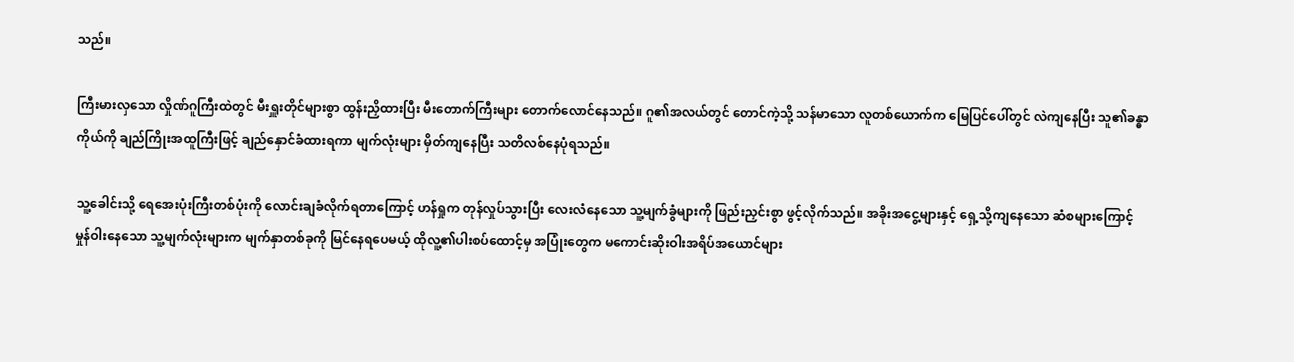သည်။

ကြီးမားလှသော လှိုဏ်ဂူကြီးထဲတွင် မီးရှူးတိုင်များစွာ ထွန်းညှိထားပြီး မီးတောက်ကြီးများ တောက်လောင်နေသည်။ ဂူ၏အလယ်တွင် တောင်ကဲ့သို့ သန်မာသော လူတစ်ယောက်က မြေပြင်ပေါ်တွင် လဲကျနေပြီး သူ၏ခန္ဓာကိုယ်ကို ချည်ကြိုးအထူကြီးဖြင့် ချည်နှောင်ခံထားရကာ မျက်လုံးများ မှိတ်ကျနေပြီး သတိလစ်နေပုံရသည်။

သူ့ခေါင်းသို့ ရေအေးပုံးကြီးတစ်ပုံးကို လောင်းချခံလိုက်ရတာကြောင့် ဟန်ရှုက တုန်လှုပ်သွားပြီး လေးလံနေသော သူ့မျက်ခွံများကို ဖြည်းညှင်းစွာ ဖွင့်လိုက်သည်။ အခိုးအငွေ့များနှင့် ရှေ့သို့ကျနေသော ဆံစများကြောင့် မှုန်ဝါးနေသော သူ့မျက်လုံးများက မျက်နှာတစ်ခုကို မြင်နေရပေမယ့် ထိုလူ့၏ပါးစပ်ထောင့်မှ အပြုံးတွေက မကောင်းဆိုးဝါးအရိပ်အယောင်များ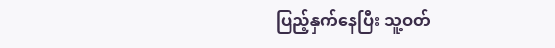ပြည့်နှက်နေပြီး သူ့ဝတ်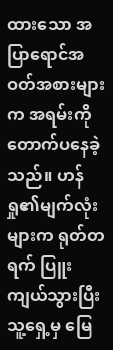ထားသော အပြာရောင်အဝတ်အစားများက အရမ်းကို တောက်ပနေခဲ့သည်။ ဟန်ရှု၏မျက်လုံးများက ရုတ်တရက် ပြူးကျယ်သွားပြီး သူ့ရှေ့မှ မြေ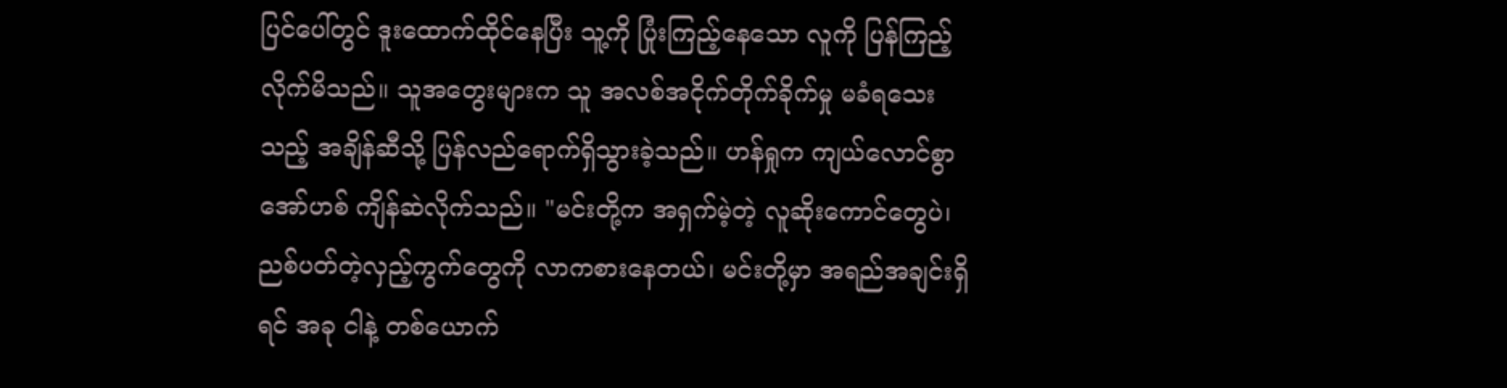ပြင်ပေါ်တွင် ဒူးထောက်ထိုင်နေပြီး သူ့ကို ပြုံးကြည့်နေသော လူကို ပြန်ကြည့်လိုက်မိသည်။ သူအတွေးများက သူ အလစ်အငိုက်တိုက်ခိုက်မှု မခံရသေးသည့် အချိန်ဆီသို့ ပြန်လည်ရောက်ရှိသွားခဲ့သည်။ ဟန်ရှုက ကျယ်လောင်စွာ အော်ဟစ် ကျိန်ဆဲလိုက်သည်။ "မင်းတို့က အရှက်မဲ့တဲ့ လူဆိုးကောင်တွေပဲ၊ ညစ်ပတ်တဲ့လှည့်ကွက်တွေကို လာကစားနေတယ်၊ မင်းတို့မှာ အရည်အချင်းရှိရင် အခု ငါနဲ့ တစ်ယောက်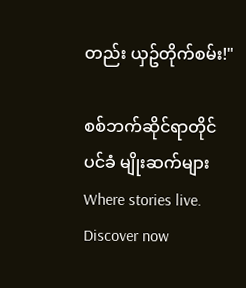တည်း ယှဥ်တိုက်စမ်း!"

စစ်ဘက်ဆိုင်ရာတိုင်ပင်ခံ မျိုးဆက်များWhere stories live. Discover now